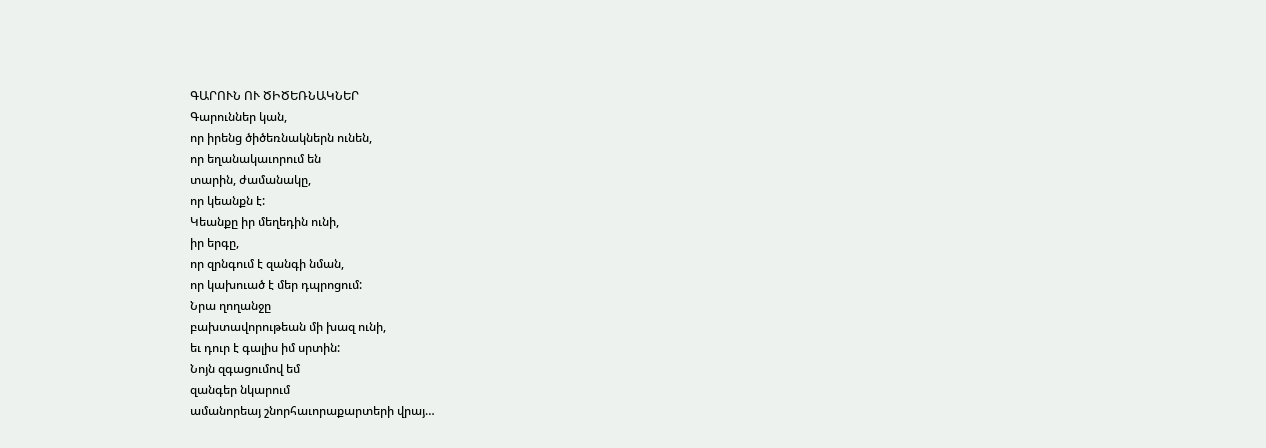ԳԱՐՈՒՆ ՈՒ ԾԻԾԵՌՆԱԿՆԵՐ
Գարուններ կան,
որ իրենց ծիծեռնակներն ունեն,
որ եղանակաւորում են
տարին, ժամանակը,
որ կեանքն է:
Կեանքը իր մեղեդին ունի,
իր երգը,
որ զրնգում է զանգի նման,
որ կախուած է մեր դպրոցում:
Նրա ղողանջը
բախտավորութեան մի խազ ունի,
եւ դուր է գալիս իմ սրտին:
Նոյն զգացումով եմ
զանգեր նկարում
ամանորեայ շնորհաւորաքարտերի վրայ…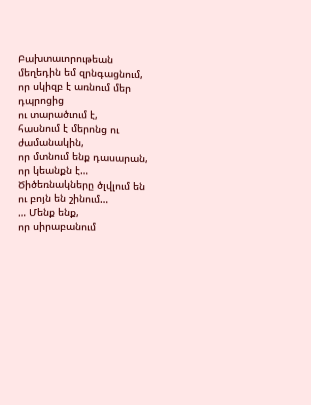Բախտաւորութեան մեղեդին եմ զրնգացնում,
որ սկիզբ է առնում մեր դպրոցից
ու տարածւում է,
հասնում է մերոնց ու ժամանակին,
որ մտնում ենք դասարան,
որ կեանքն է…
Ծիծեռնակները ծլվլում են
ու բոյն են շինում…
… Մենք ենք,
որ սիրաբանում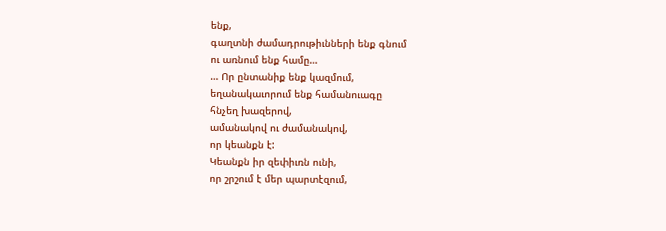ենք,
գաղտնի ժամադրութիւնների ենք գնում
ու առնում ենք համը…
… Որ ընտանիք ենք կազմում,
եղանակաւորում ենք համանուագը
հնչեղ խազերով,
ամանակով ու ժամանակով,
որ կեանքն է:
Կեանքն իր զեփիւռն ունի,
որ շրշում է մեր պարտէզում,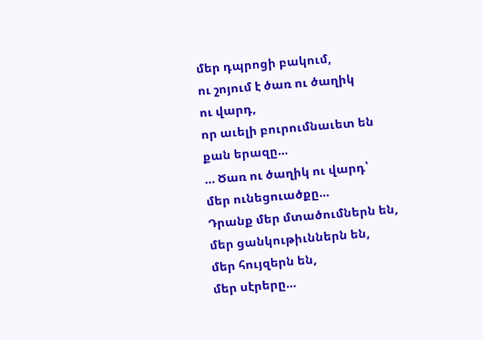մեր դպրոցի բակում,
ու շոյում է ծառ ու ծաղիկ
ու վարդ,
որ աւելի բուրումնաւետ են
քան երազը…
… Ծառ ու ծաղիկ ու վարդ՝
մեր ունեցուածքը…
Դրանք մեր մտածումներն են,
մեր ցանկութիւններն են,
մեր հույզերն են,
մեր սէրերը…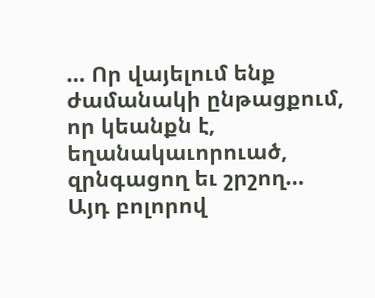… Որ վայելում ենք ժամանակի ընթացքում,
որ կեանքն է,
եղանակաւորուած,
զրնգացող եւ շրշող…
Այդ բոլորով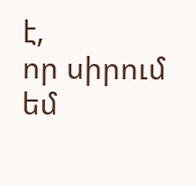է,
որ սիրում եմ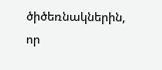ծիծեռնակներին,
որ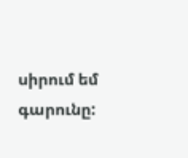սիրում եմ գարունը: